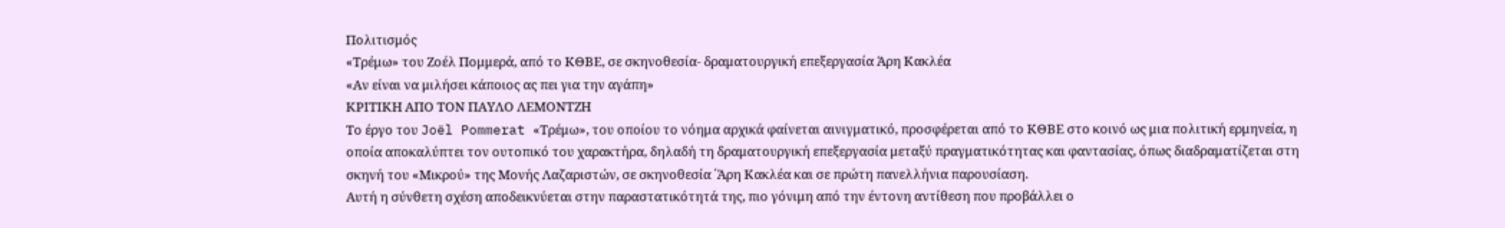Πολιτισμός
«Τρέμω» του Ζοέλ Πομμερά, από το ΚΘΒE, σε σκηνοθεσία- δραματουργική επεξεργασία Άρη Κακλέα
«Αν είναι να μιλήσει κάποιος ας πει για την αγάπη»
ΚΡΙΤΙΚΗ ΑΠΟ ΤΟΝ ΠΑΥΛΟ ΛΕΜΟΝΤΖΗ
Το έργο του Joël Pommerat «Τρέμω», του οποίου το νόημα αρχικά φαίνεται αινιγματικό, προσφέρεται από το ΚΘΒΕ στο κοινό ως μια πολιτική ερμηνεία, η οποία αποκαλύπτει τον ουτοπικό του χαρακτήρα, δηλαδή τη δραματουργική επεξεργασία μεταξύ πραγματικότητας και φαντασίας, όπως διαδραματίζεται στη σκηνή του «Μικρού» της Μονής Λαζαριστών, σε σκηνοθεσία ΄Άρη Κακλέα και σε πρώτη πανελλήνια παρουσίαση.
Αυτή η σύνθετη σχέση αποδεικνύεται στην παραστατικότητά της, πιο γόνιμη από την έντονη αντίθεση που προβάλλει ο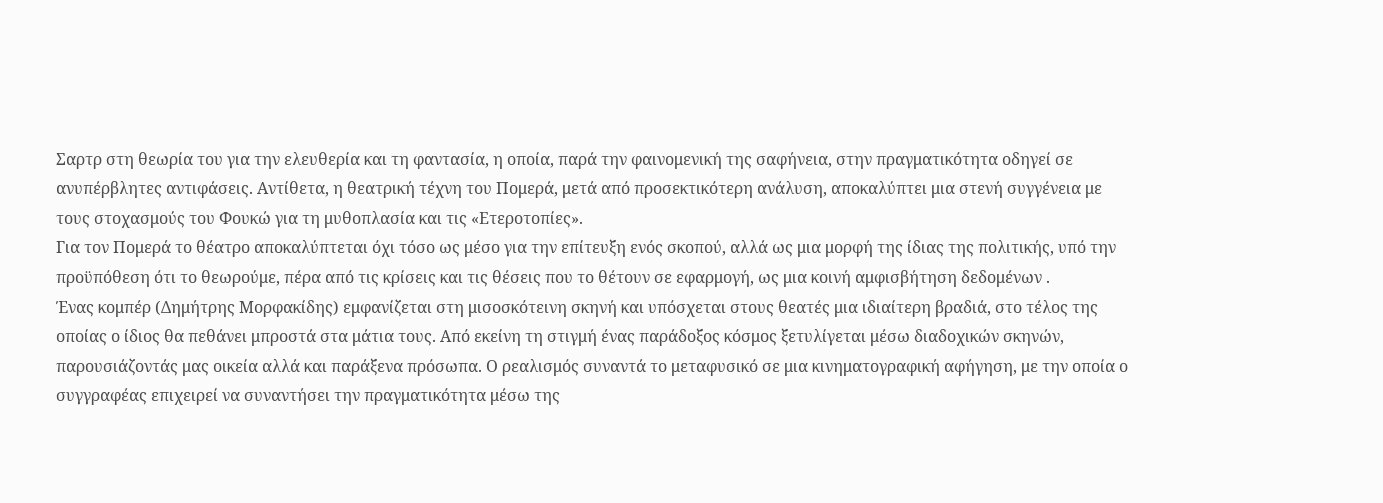Σαρτρ στη θεωρία του για την ελευθερία και τη φαντασία, η οποία, παρά την φαινομενική της σαφήνεια, στην πραγματικότητα οδηγεί σε ανυπέρβλητες αντιφάσεις. Αντίθετα, η θεατρική τέχνη του Πομερά, μετά από προσεκτικότερη ανάλυση, αποκαλύπτει μια στενή συγγένεια με τους στοχασμούς του Φουκώ για τη μυθοπλασία και τις «Ετεροτοπίες».
Για τον Πομερά το θέατρο αποκαλύπτεται όχι τόσο ως μέσο για την επίτευξη ενός σκοπού, αλλά ως μια μορφή της ίδιας της πολιτικής, υπό την προϋπόθεση ότι το θεωρούμε, πέρα από τις κρίσεις και τις θέσεις που το θέτουν σε εφαρμογή, ως μια κοινή αμφισβήτηση δεδομένων .
Ένας κομπέρ (Δημήτρης Μορφακίδης) εμφανίζεται στη μισοσκότεινη σκηνή και υπόσχεται στους θεατές μια ιδιαίτερη βραδιά, στο τέλος της οποίας ο ίδιος θα πεθάνει μπροστά στα μάτια τους. Από εκείνη τη στιγμή ένας παράδοξος κόσμος ξετυλίγεται μέσω διαδοχικών σκηνών, παρουσιάζοντάς μας οικεία αλλά και παράξενα πρόσωπα. Ο ρεαλισμός συναντά το μεταφυσικό σε μια κινηματογραφική αφήγηση, με την οποία ο συγγραφέας επιχειρεί να συναντήσει την πραγματικότητα μέσω της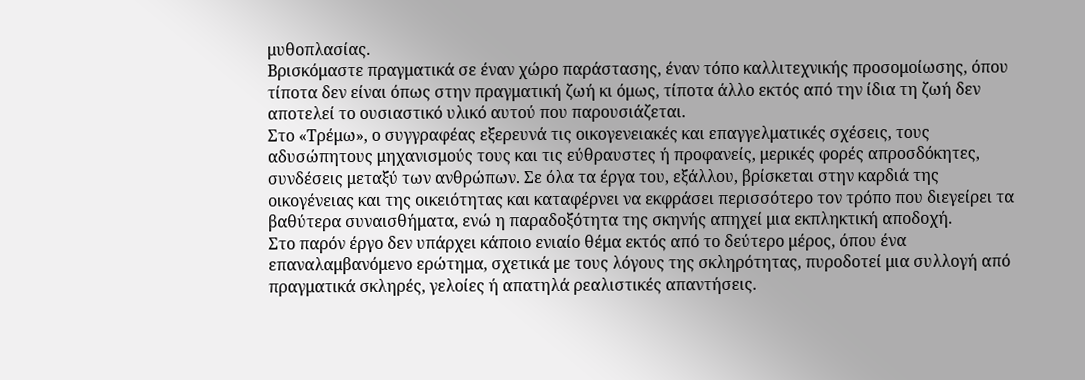μυθοπλασίας.
Βρισκόμαστε πραγματικά σε έναν χώρο παράστασης, έναν τόπο καλλιτεχνικής προσομοίωσης, όπου τίποτα δεν είναι όπως στην πραγματική ζωή κι όμως, τίποτα άλλο εκτός από την ίδια τη ζωή δεν αποτελεί το ουσιαστικό υλικό αυτού που παρουσιάζεται.
Στο «Τρέμω», ο συγγραφέας εξερευνά τις οικογενειακές και επαγγελματικές σχέσεις, τους αδυσώπητους μηχανισμούς τους και τις εύθραυστες ή προφανείς, μερικές φορές απροσδόκητες, συνδέσεις μεταξύ των ανθρώπων. Σε όλα τα έργα του, εξάλλου, βρίσκεται στην καρδιά της οικογένειας και της οικειότητας και καταφέρνει να εκφράσει περισσότερο τον τρόπο που διεγείρει τα βαθύτερα συναισθήματα, ενώ η παραδοξότητα της σκηνής απηχεί μια εκπληκτική αποδοχή.
Στο παρόν έργο δεν υπάρχει κάποιο ενιαίο θέμα εκτός από το δεύτερο μέρος, όπου ένα επαναλαμβανόμενο ερώτημα, σχετικά με τους λόγους της σκληρότητας, πυροδοτεί μια συλλογή από πραγματικά σκληρές, γελοίες ή απατηλά ρεαλιστικές απαντήσεις.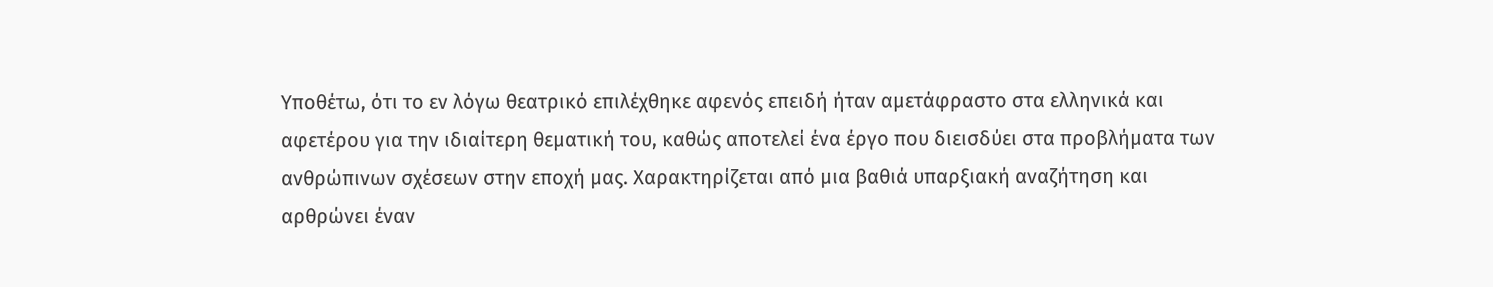Υποθέτω, ότι το εν λόγω θεατρικό επιλέχθηκε αφενός επειδή ήταν αμετάφραστο στα ελληνικά και αφετέρου για την ιδιαίτερη θεματική του, καθώς αποτελεί ένα έργο που διεισδύει στα προβλήματα των ανθρώπινων σχέσεων στην εποχή μας. Χαρακτηρίζεται από μια βαθιά υπαρξιακή αναζήτηση και αρθρώνει έναν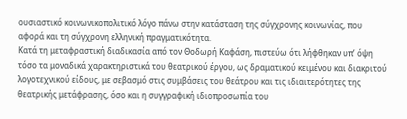ουσιαστικό κοινωνικοπολιτικό λόγο πάνω στην κατάσταση της σύγχρονης κοινωνίας, που αφορά και τη σύγχρονη ελληνική πραγματικότητα.
Κατά τη μεταφραστική διαδικασία από τον Θοδωρή Καφάση, πιστεύω ότι λήφθηκαν υπ’ όψη τόσο τα μοναδικά χαρακτηριστικά του θεατρικού έργου, ως δραματικού κειμένου και διακριτού λογοτεχνικού είδους, με σεβασμό στις συμβάσεις του θεάτρου και τις ιδιαιτερότητες της θεατρικής μετάφρασης, όσο και η συγγραφική ιδιοπροσωπία του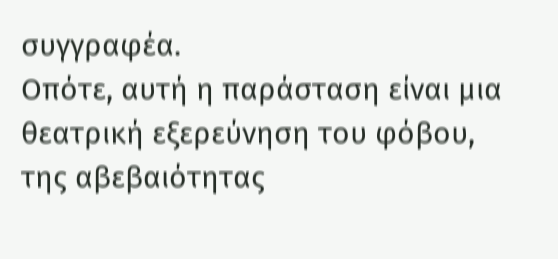συγγραφέα.
Οπότε, αυτή η παράσταση είναι μια θεατρική εξερεύνηση του φόβου, της αβεβαιότητας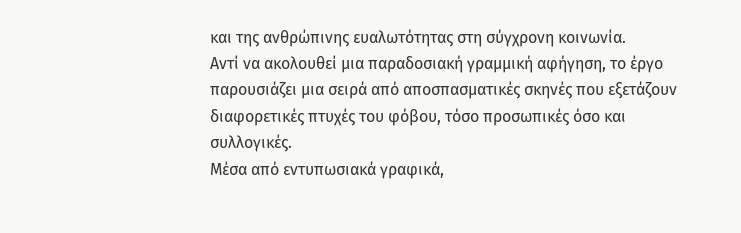και της ανθρώπινης ευαλωτότητας στη σύγχρονη κοινωνία.
Αντί να ακολουθεί μια παραδοσιακή γραμμική αφήγηση, το έργο παρουσιάζει μια σειρά από αποσπασματικές σκηνές που εξετάζουν διαφορετικές πτυχές του φόβου, τόσο προσωπικές όσο και συλλογικές.
Μέσα από εντυπωσιακά γραφικά,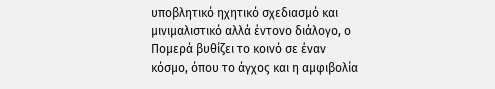υποβλητικό ηχητικό σχεδιασμό και μινιμαλιστικό αλλά έντονο διάλογο, ο Πομερά βυθίζει το κοινό σε έναν κόσμο, όπου το άγχος και η αμφιβολία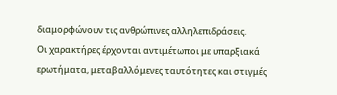διαμορφώνουν τις ανθρώπινες αλληλεπιδράσεις.
Οι χαρακτήρες έρχονται αντιμέτωποι με υπαρξιακά ερωτήματα, μεταβαλλόμενες ταυτότητες και στιγμές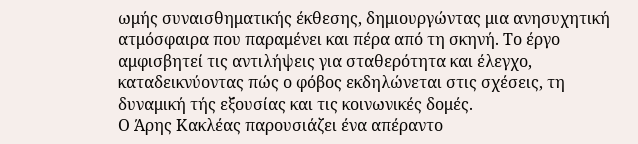ωμής συναισθηματικής έκθεσης, δημιουργώντας μια ανησυχητική ατμόσφαιρα που παραμένει και πέρα από τη σκηνή. Το έργο αμφισβητεί τις αντιλήψεις για σταθερότητα και έλεγχο, καταδεικνύοντας πώς ο φόβος εκδηλώνεται στις σχέσεις, τη δυναμική τής εξουσίας και τις κοινωνικές δομές.
Ο Άρης Κακλέας παρουσιάζει ένα απέραντο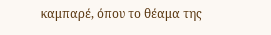καμπαρέ, όπου το θέαμα της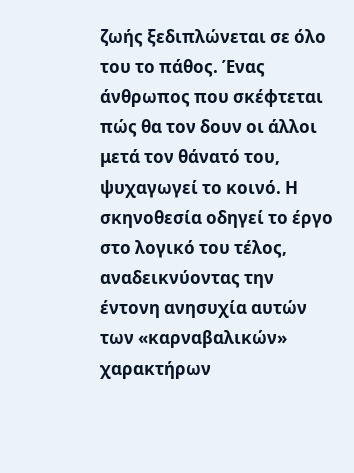ζωής ξεδιπλώνεται σε όλο του το πάθος. Ένας άνθρωπος που σκέφτεται πώς θα τον δουν οι άλλοι μετά τον θάνατό του, ψυχαγωγεί το κοινό. Η σκηνοθεσία οδηγεί το έργο στο λογικό του τέλος, αναδεικνύοντας την έντονη ανησυχία αυτών των «καρναβαλικών» χαρακτήρων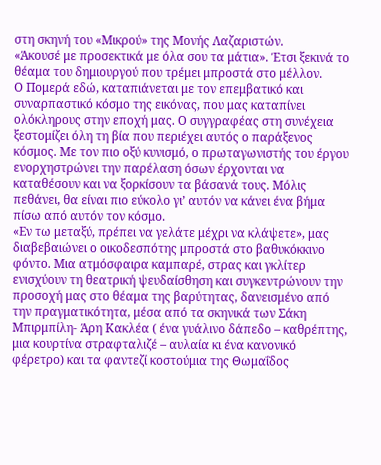στη σκηνή του «Μικρού» της Μονής Λαζαριστών.
«Άκουσέ με προσεκτικά με όλα σου τα μάτια». Έτσι ξεκινά το θέαμα του δημιουργού που τρέμει μπροστά στο μέλλον.
Ο Πομερά εδώ, καταπιάνεται με τον επεμβατικό και συναρπαστικό κόσμο της εικόνας, που μας καταπίνει ολόκληρους στην εποχή μας. Ο συγγραφέας στη συνέχεια ξεστομίζει όλη τη βία που περιέχει αυτός ο παράξενος κόσμος. Με τον πιο οξύ κυνισμό, ο πρωταγωνιστής του έργου ενορχηστρώνει την παρέλαση όσων έρχονται να καταθέσουν και να ξορκίσουν τα βάσανά τους. Μόλις πεθάνει, θα είναι πιο εύκολο γι’ αυτόν να κάνει ένα βήμα πίσω από αυτόν τον κόσμο.
«Εν τω μεταξύ, πρέπει να γελάτε μέχρι να κλάψετε», μας διαβεβαιώνει ο οικοδεσπότης μπροστά στο βαθυκόκκινο φόντο. Μια ατμόσφαιρα καμπαρέ, στρας και γκλίτερ ενισχύουν τη θεατρική ψευδαίσθηση και συγκεντρώνουν την προσοχή μας στο θέαμα της βαρύτητας, δανεισμένο από την πραγματικότητα, μέσα από τα σκηνικά των Σάκη Μπιρμπίλη- Άρη Κακλέα ( ένα γυάλινο δάπεδο – καθρέπτης, μια κουρτίνα στραφταλιζέ – αυλαία κι ένα κανονικό φέρετρο) και τα φαντεζί κοστούμια της Θωμαΐδος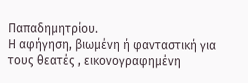Παπαδημητρίου.
Η αφήγηση, βιωμένη ή φανταστική για τους θεατές , εικονογραφημένη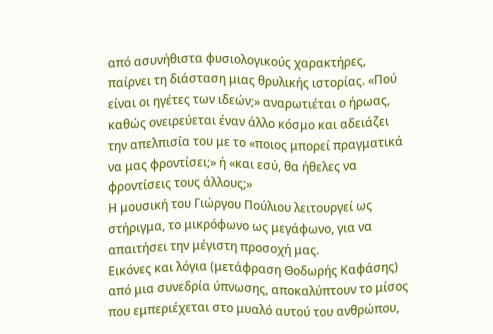από ασυνήθιστα φυσιολογικούς χαρακτήρες, παίρνει τη διάσταση μιας θρυλικής ιστορίας. «Πού είναι οι ηγέτες των ιδεών;» αναρωτιέται ο ήρωας, καθώς ονειρεύεται έναν άλλο κόσμο και αδειάζει την απελπισία του με το «ποιος μπορεί πραγματικά να μας φροντίσει;» ή «και εσύ, θα ήθελες να φροντίσεις τους άλλους;»
Η μουσική του Γιώργου Πούλιου λειτουργεί ως στήριγμα, το μικρόφωνο ως μεγάφωνο, για να απαιτήσει την μέγιστη προσοχή μας.
Εικόνες και λόγια (μετάφραση Θοδωρής Καφάσης) από μια συνεδρία ύπνωσης, αποκαλύπτουν το μίσος που εμπεριέχεται στο μυαλό αυτού του ανθρώπου,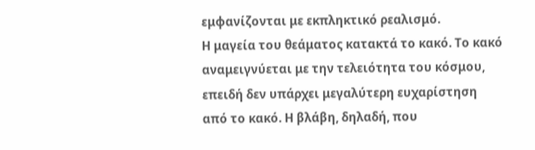εμφανίζονται με εκπληκτικό ρεαλισμό.
Η μαγεία του θεάματος κατακτά το κακό. Το κακό αναμειγνύεται με την τελειότητα του κόσμου, επειδή δεν υπάρχει μεγαλύτερη ευχαρίστηση από το κακό. Η βλάβη, δηλαδή, που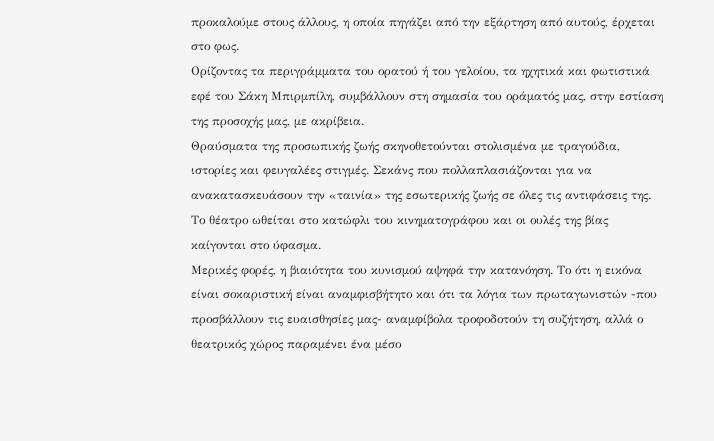προκαλούμε στους άλλους, η οποία πηγάζει από την εξάρτηση από αυτούς, έρχεται στο φως.
Ορίζοντας τα περιγράμματα του ορατού ή του γελοίου, τα ηχητικά και φωτιστικά εφέ του Σάκη Μπιρμπίλη, συμβάλλουν στη σημασία του οράματός μας, στην εστίαση της προσοχής μας, με ακρίβεια.
Θραύσματα της προσωπικής ζωής σκηνοθετούνται στολισμένα με τραγούδια, ιστορίες και φευγαλέες στιγμές. Σεκάνς που πολλαπλασιάζονται για να ανακατασκευάσουν την «ταινία» της εσωτερικής ζωής σε όλες τις αντιφάσεις της. Το θέατρο ωθείται στο κατώφλι του κινηματογράφου και οι ουλές της βίας καίγονται στο ύφασμα.
Μερικές φορές, η βιαιότητα του κυνισμού αψηφά την κατανόηση. Το ότι η εικόνα είναι σοκαριστική είναι αναμφισβήτητο και ότι τα λόγια των πρωταγωνιστών -που προσβάλλουν τις ευαισθησίες μας- αναμφίβολα τροφοδοτούν τη συζήτηση, αλλά ο θεατρικός χώρος παραμένει ένα μέσο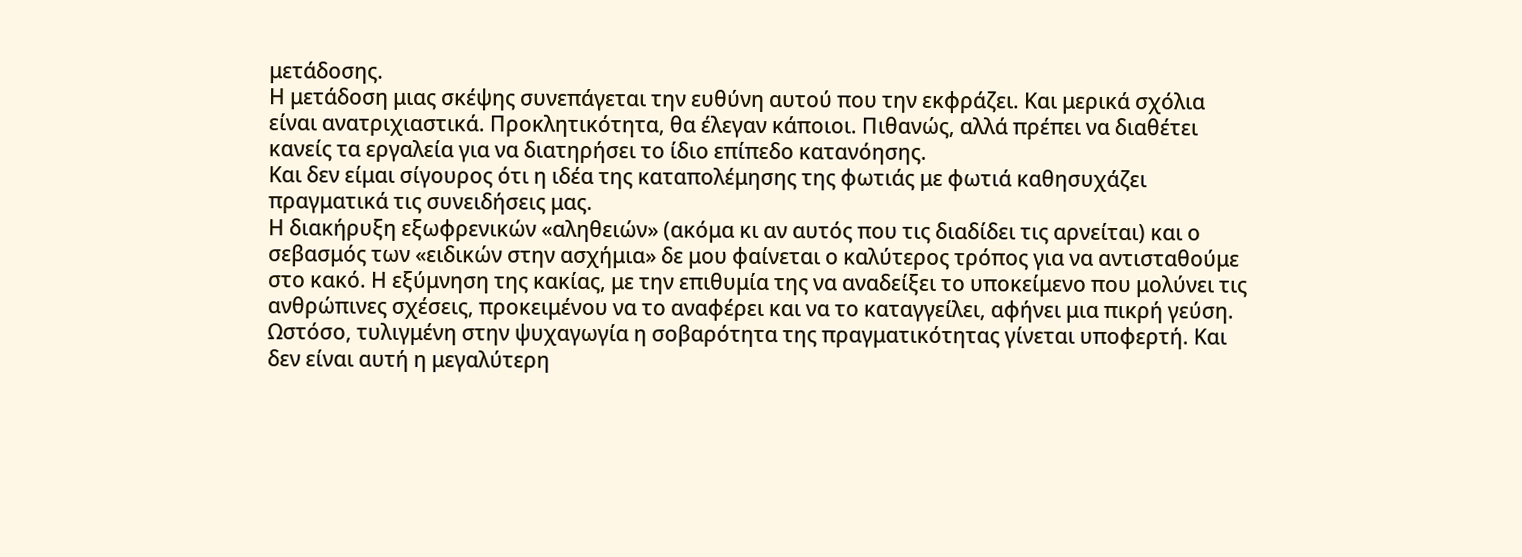μετάδοσης.
Η μετάδοση μιας σκέψης συνεπάγεται την ευθύνη αυτού που την εκφράζει. Και μερικά σχόλια είναι ανατριχιαστικά. Προκλητικότητα, θα έλεγαν κάποιοι. Πιθανώς, αλλά πρέπει να διαθέτει κανείς τα εργαλεία για να διατηρήσει το ίδιο επίπεδο κατανόησης.
Και δεν είμαι σίγουρος ότι η ιδέα της καταπολέμησης της φωτιάς με φωτιά καθησυχάζει πραγματικά τις συνειδήσεις μας.
Η διακήρυξη εξωφρενικών «αληθειών» (ακόμα κι αν αυτός που τις διαδίδει τις αρνείται) και ο σεβασμός των «ειδικών στην ασχήμια» δε μου φαίνεται ο καλύτερος τρόπος για να αντισταθούμε στο κακό. Η εξύμνηση της κακίας, με την επιθυμία της να αναδείξει το υποκείμενο που μολύνει τις ανθρώπινες σχέσεις, προκειμένου να το αναφέρει και να το καταγγείλει, αφήνει μια πικρή γεύση.
Ωστόσο, τυλιγμένη στην ψυχαγωγία η σοβαρότητα της πραγματικότητας γίνεται υποφερτή. Και δεν είναι αυτή η μεγαλύτερη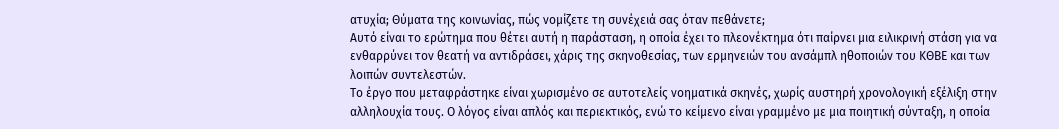ατυχία; Θύματα της κοινωνίας, πώς νομίζετε τη συνέχειά σας όταν πεθάνετε;
Αυτό είναι το ερώτημα που θέτει αυτή η παράσταση, η οποία έχει το πλεονέκτημα ότι παίρνει μια ειλικρινή στάση για να ενθαρρύνει τον θεατή να αντιδράσει, χάρις της σκηνοθεσίας, των ερμηνειών του ανσάμπλ ηθοποιών του ΚΘΒΕ και των λοιπών συντελεστών.
Το έργο που μεταφράστηκε είναι χωρισμένο σε αυτοτελείς νοηματικά σκηνές, χωρίς αυστηρή χρονολογική εξέλιξη στην αλληλουχία τους. Ο λόγος είναι απλός και περιεκτικός, ενώ το κείμενο είναι γραμμένο με μια ποιητική σύνταξη, η οποία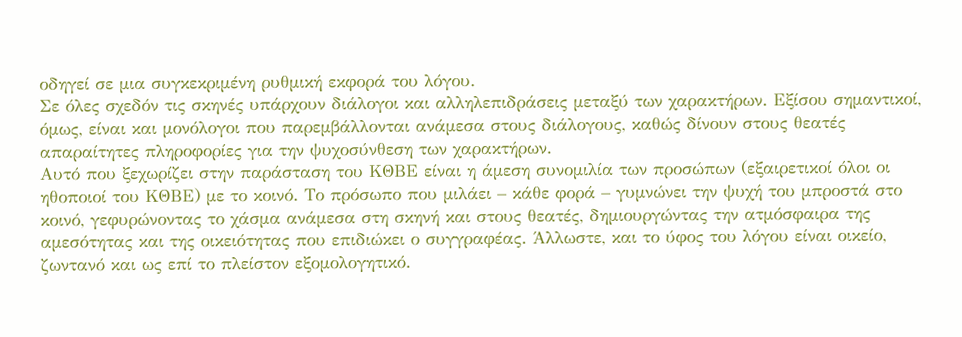οδηγεί σε μια συγκεκριμένη ρυθμική εκφορά του λόγου.
Σε όλες σχεδόν τις σκηνές υπάρχουν διάλογοι και αλληλεπιδράσεις μεταξύ των χαρακτήρων. Εξίσου σημαντικοί, όμως, είναι και μονόλογοι που παρεμβάλλονται ανάμεσα στους διάλογους, καθώς δίνουν στους θεατές απαραίτητες πληροφορίες για την ψυχοσύνθεση των χαρακτήρων.
Αυτό που ξεχωρίζει στην παράσταση του ΚΘΒΕ είναι η άμεση συνομιλία των προσώπων (εξαιρετικοί όλοι οι ηθοποιοί του ΚΘΒΕ) με το κοινό. Το πρόσωπο που μιλάει – κάθε φορά – γυμνώνει την ψυχή του μπροστά στο κοινό, γεφυρώνοντας το χάσμα ανάμεσα στη σκηνή και στους θεατές, δημιουργώντας την ατμόσφαιρα της αμεσότητας και της οικειότητας που επιδιώκει ο συγγραφέας. Άλλωστε, και το ύφος του λόγου είναι οικείο, ζωντανό και ως επί το πλείστον εξομολογητικό.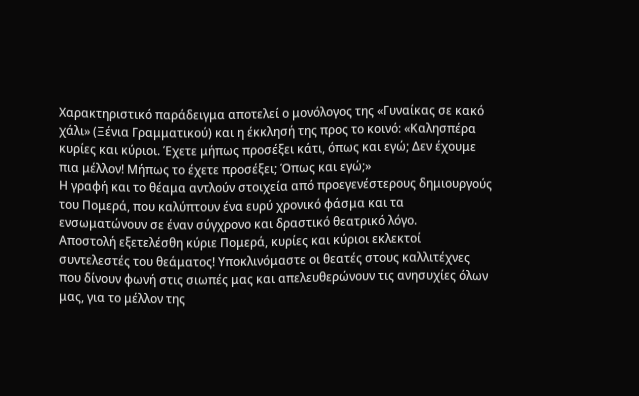Χαρακτηριστικό παράδειγμα αποτελεί ο μονόλογος της «Γυναίκας σε κακό χάλι» (Ξένια Γραμματικού) και η έκκλησή της προς το κοινό: «Καλησπέρα κυρίες και κύριοι. Έχετε μήπως προσέξει κάτι, όπως και εγώ; Δεν έχουμε πια μέλλον! Μήπως το έχετε προσέξει; Όπως και εγώ;»
Η γραφή και το θέαμα αντλούν στοιχεία από προεγενέστερους δημιουργούς του Πομερά, που καλύπτουν ένα ευρύ χρονικό φάσμα και τα ενσωματώνουν σε έναν σύγχρονο και δραστικό θεατρικό λόγο.
Αποστολή εξετελέσθη κύριε Πομερά, κυρίες και κύριοι εκλεκτοί συντελεστές του θεάματος! Υποκλινόμαστε οι θεατές στους καλλιτέχνες που δίνουν φωνή στις σιωπές μας και απελευθερώνουν τις ανησυχίες όλων μας, για το μέλλον της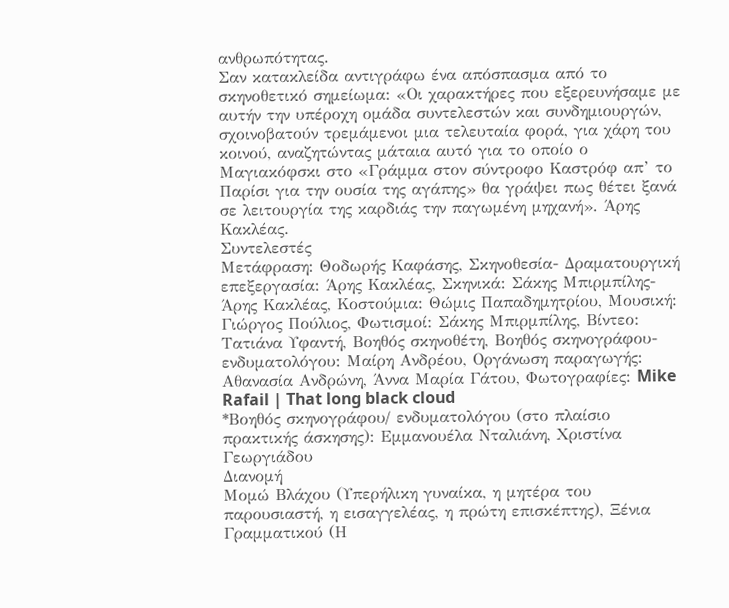ανθρωπότητας.
Σαν κατακλείδα αντιγράφω ένα απόσπασμα από το σκηνοθετικό σημείωμα: «Οι χαρακτήρες που εξερευνήσαμε με αυτήν την υπέροχη ομάδα συντελεστών και συνδημιουργών, σχοινοβατούν τρεμάμενοι μια τελευταία φορά, για χάρη του κοινού, αναζητώντας μάταια αυτό για το οποίο ο Μαγιακόφσκι στο «Γράμμα στον σύντροφο Καστρόφ απ’ το Παρίσι για την ουσία της αγάπης» θα γράψει πως θέτει ξανά σε λειτουργία της καρδιάς την παγωμένη μηχανή». Άρης Κακλέας.
Συντελεστές
Μετάφραση: Θοδωρής Καφάσης, Σκηνοθεσία- Δραματουργική επεξεργασία: Άρης Κακλέας, Σκηνικά: Σάκης Μπιρμπίλης- Άρης Κακλέας, Κοστούμια: Θώμις Παπαδημητρίου, Μουσική: Γιώργος Πούλιος, Φωτισμοί: Σάκης Μπιρμπίλης, Βίντεο: Τατιάνα Υφαντή, Βοηθός σκηνοθέτη, Βοηθός σκηνογράφου-ενδυματολόγου: Μαίρη Ανδρέου, Οργάνωση παραγωγής: Αθανασία Ανδρώνη, Άννα Μαρία Γάτου, Φωτογραφίες: Mike Rafail | That long black cloud
*Βοηθός σκηνογράφου/ ενδυματολόγου (στο πλαίσιο πρακτικής άσκησης): Εμμανουέλα Νταλιάνη, Χριστίνα Γεωργιάδου
Διανομή
Μομώ Βλάχου (Υπερήλικη γυναίκα, η μητέρα του παρουσιαστή, η εισαγγελέας, η πρώτη επισκέπτης), Ξένια Γραμματικού (Η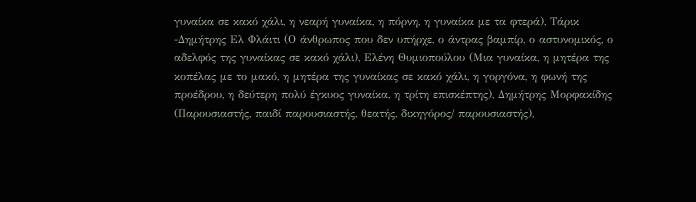γυναίκα σε κακό χάλι, η νεαρή γυναίκα, η πόρνη, η γυναίκα με τα φτερά), Τάρικ -Δημήτρης Ελ Φλάιτι (Ο άνθρωπος που δεν υπήρχε, ο άντρας βαμπίρ, ο αστυνομικός, ο αδελφός της γυναίκας σε κακό χάλι), Ελένη Θυμιοπούλου (Μια γυναίκα, η μητέρα της κοπέλας με το μακό, η μητέρα της γυναίκας σε κακό χάλι, η γοργόνα, η φωνή της προέδρου, η δεύτερη πολύ έγκυος γυναίκα, η τρίτη επισκέπτης), Δημήτρης Μορφακίδης (Παρουσιαστής, παιδί παρουσιαστής, θεατής, δικηγόρος/ παρουσιαστής),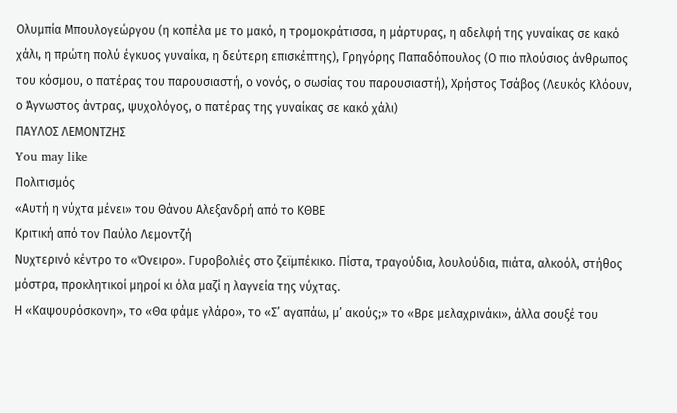Ολυμπία Μπουλογεώργου (η κοπέλα με το μακό, η τρομοκράτισσα, η μάρτυρας, η αδελφή της γυναίκας σε κακό χάλι, η πρώτη πολύ έγκυος γυναίκα, η δεύτερη επισκέπτης), Γρηγόρης Παπαδόπουλος (Ο πιο πλούσιος άνθρωπος του κόσμου, ο πατέρας του παρουσιαστή, ο νονός, ο σωσίας του παρουσιαστή), Χρήστος Τσάβος (Λευκός Κλόουν, ο Άγνωστος άντρας, ψυχολόγος, ο πατέρας της γυναίκας σε κακό χάλι)
ΠΑΥΛΟΣ ΛΕΜΟΝΤΖΗΣ
You may like
Πολιτισμός
«Αυτή η νύχτα μένει» του Θάνου Αλεξανδρή από το ΚΘΒΕ
Κριτική από τον Παύλο Λεμοντζή
Νυχτερινό κέντρο το «Όνειρο». Γυροβολιές στο ζεϊμπέκικο. Πίστα, τραγούδια, λουλούδια, πιάτα, αλκοόλ, στήθος μόστρα, προκλητικοί μηροί κι όλα μαζί η λαγνεία της νύχτας.
Η «Καψουρόσκονη», το «Θα φάμε γλάρο», το «Σ’ αγαπάω, μ’ ακούς;» το «Βρε μελαχρινάκι», άλλα σουξέ του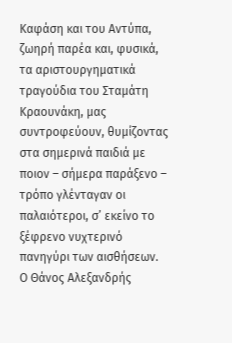Καφάση και του Αντύπα, ζωηρή παρέα και, φυσικά, τα αριστουργηματικά τραγούδια του Σταμάτη Κραουνάκη, μας συντροφεύουν, θυμίζοντας στα σημερινά παιδιά με ποιον – σήμερα παράξενο – τρόπο γλένταγαν οι παλαιότεροι, σ’ εκείνο το ξέφρενο νυχτερινό πανηγύρι των αισθήσεων.
Ο Θάνος Αλεξανδρής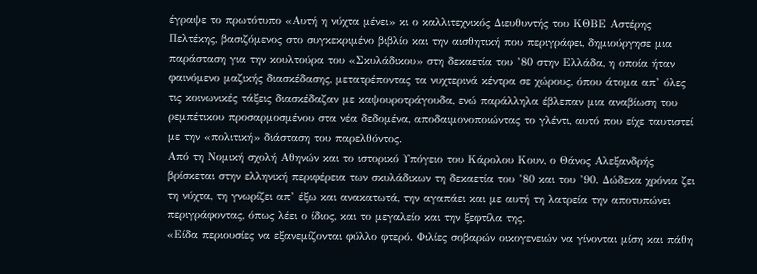έγραψε το πρωτότυπο «Αυτή η νύχτα μένει» κι ο καλλιτεχνικός Διευθυντής του ΚΘΒΕ Αστέρης Πελτέκης, βασιζόμενος στο συγκεκριμένο βιβλίο και την αισθητική που περιγράφει, δημιούργησε μια παράσταση για την κουλτούρα του «Σκυλάδικου» στη δεκαετία του ’80 στην Ελλάδα, η οποία ήταν φαινόμενο μαζικής διασκέδασης, μετατρέποντας τα νυχτερινά κέντρα σε χώρους, όπου άτομα απ’ όλες τις κοινωνικές τάξεις διασκέδαζαν με καψουροτράγουδα, ενώ παράλληλα έβλεπαν μια αναβίωση του ρεμπέτικου προσαρμοσμένου στα νέα δεδομένα, αποδαιμονοποιώντας το γλέντι, αυτό που είχε ταυτιστεί με την «πολιτική» διάσταση του παρελθόντος.
Από τη Νομική σχολή Αθηνών και το ιστορικό Υπόγειο του Κάρολου Κουν, ο Θάνος Αλεξανδρής βρίσκεται στην ελληνική περιφέρεια των σκυλάδικων τη δεκαετία του ’80 και του ’90. Δώδεκα χρόνια ζει τη νύχτα, τη γνωρίζει απ’ έξω και ανακατωτά, την αγαπάει και με αυτή τη λατρεία την αποτυπώνει περιγράφοντας, όπως λέει ο ίδιος, και το μεγαλείο και την ξεφτίλα της.
«Είδα περιουσίες να εξανεμίζονται φύλλο φτερό. Φιλίες σοβαρών οικογενειών να γίνονται μίση και πάθη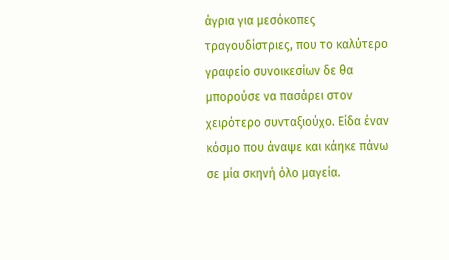άγρια για μεσόκοπες τραγουδίστριες, που το καλύτερο γραφείο συνοικεσίων δε θα μπορούσε να πασάρει στον χειρότερο συνταξιούχο. Είδα έναν κόσμο που άναψε και κάηκε πάνω σε μία σκηνή όλο μαγεία.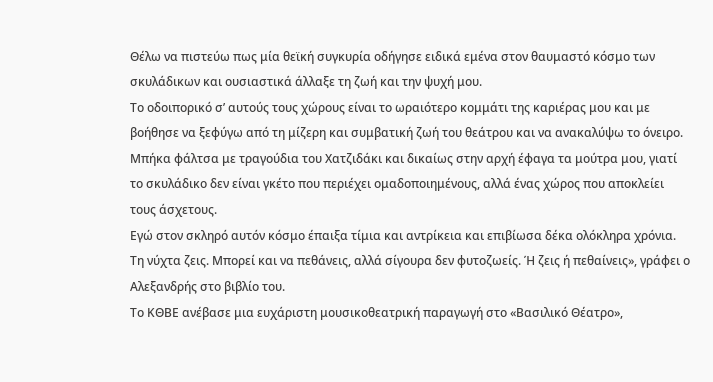Θέλω να πιστεύω πως μία θεϊκή συγκυρία οδήγησε ειδικά εμένα στον θαυμαστό κόσμο των σκυλάδικων και ουσιαστικά άλλαξε τη ζωή και την ψυχή μου.
Το οδοιπορικό σ’ αυτούς τους χώρους είναι το ωραιότερο κομμάτι της καριέρας μου και με βοήθησε να ξεφύγω από τη μίζερη και συμβατική ζωή του θεάτρου και να ανακαλύψω το όνειρο.
Μπήκα φάλτσα με τραγούδια του Χατζιδάκι και δικαίως στην αρχή έφαγα τα μούτρα μου, γιατί το σκυλάδικο δεν είναι γκέτο που περιέχει ομαδοποιημένους, αλλά ένας χώρος που αποκλείει τους άσχετους.
Εγώ στον σκληρό αυτόν κόσμο έπαιξα τίμια και αντρίκεια και επιβίωσα δέκα ολόκληρα χρόνια.
Τη νύχτα ζεις. Μπορεί και να πεθάνεις, αλλά σίγουρα δεν φυτοζωείς. Ή ζεις ή πεθαίνεις», γράφει ο Αλεξανδρής στο βιβλίο του.
Το ΚΘΒΕ ανέβασε μια ευχάριστη μουσικοθεατρική παραγωγή στο «Βασιλικό Θέατρο»,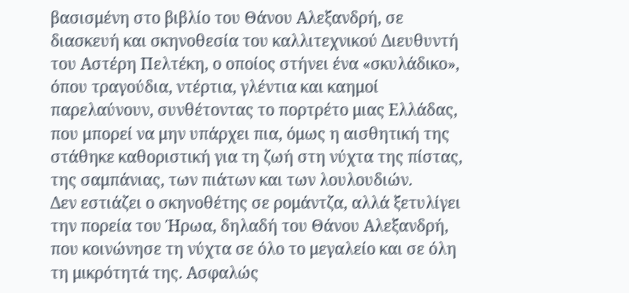βασισμένη στο βιβλίο του Θάνου Αλεξανδρή, σε διασκευή και σκηνοθεσία του καλλιτεχνικού Διευθυντή του Αστέρη Πελτέκη, ο οποίος στήνει ένα «σκυλάδικο», όπου τραγούδια, ντέρτια, γλέντια και καημοί παρελαύνουν, συνθέτοντας το πορτρέτο μιας Ελλάδας, που μπορεί να μην υπάρχει πια, όμως η αισθητική της στάθηκε καθοριστική για τη ζωή στη νύχτα της πίστας, της σαμπάνιας, των πιάτων και των λουλουδιών.
Δεν εστιάζει ο σκηνοθέτης σε ρομάντζα, αλλά ξετυλίγει την πορεία του Ήρωα, δηλαδή του Θάνου Αλεξανδρή, που κοινώνησε τη νύχτα σε όλο το μεγαλείο και σε όλη τη μικρότητά της. Ασφαλώς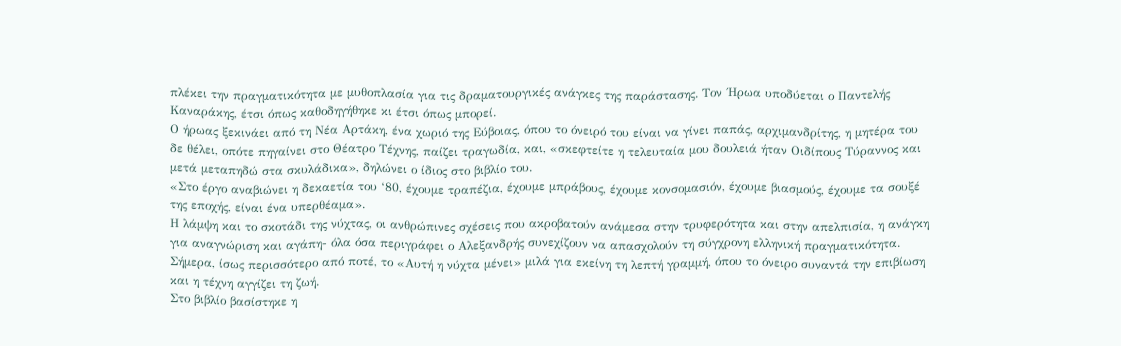πλέκει την πραγματικότητα με μυθοπλασία για τις δραματουργικές ανάγκες της παράστασης. Τον ΄Ηρωα υποδύεται ο Παντελής Καναράκης, έτσι όπως καθοδηγήθηκε κι έτσι όπως μπορεί.
Ο ήρωας ξεκινάει από τη Νέα Αρτάκη, ένα χωριό της Εύβοιας, όπου το όνειρό του είναι να γίνει παπάς, αρχιμανδρίτης, η μητέρα του δε θέλει, οπότε πηγαίνει στο Θέατρο Τέχνης, παίζει τραγωδία, και, «σκεφτείτε η τελευταία μου δουλειά ήταν Οιδίπους Τύραννος και μετά μεταπηδώ στα σκυλάδικα», δηλώνει ο ίδιος στο βιβλίο του.
«Στο έργο αναβιώνει η δεκαετία του ‘80, έχουμε τραπέζια, έχουμε μπράβους, έχουμε κονσομασιόν, έχουμε βιασμούς, έχουμε τα σουξέ της εποχής, είναι ένα υπερθέαμα».
Η λάμψη και το σκοτάδι της νύχτας, οι ανθρώπινες σχέσεις που ακροβατούν ανάμεσα στην τρυφερότητα και στην απελπισία, η ανάγκη για αναγνώριση και αγάπη- όλα όσα περιγράφει ο Αλεξανδρής συνεχίζουν να απασχολούν τη σύγχρονη ελληνική πραγματικότητα. Σήμερα, ίσως περισσότερο από ποτέ, το «Αυτή η νύχτα μένει» μιλά για εκείνη τη λεπτή γραμμή, όπου το όνειρο συναντά την επιβίωση και η τέχνη αγγίζει τη ζωή.
Στο βιβλίο βασίστηκε η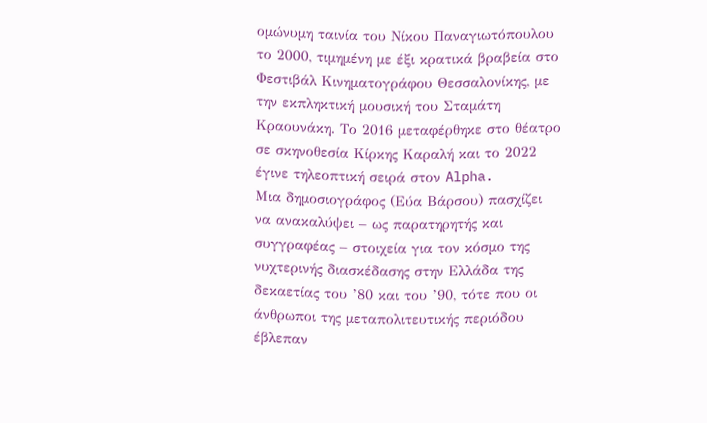ομώνυμη ταινία του Νίκου Παναγιωτόπουλου το 2000, τιμημένη με έξι κρατικά βραβεία στο Φεστιβάλ Κινηματογράφου Θεσσαλονίκης, με την εκπληκτική μουσική του Σταμάτη Κραουνάκη. Το 2016 μεταφέρθηκε στο θέατρο σε σκηνοθεσία Κίρκης Καραλή και το 2022 έγινε τηλεοπτική σειρά στον Alpha.
Μια δημοσιογράφος (Εύα Βάρσου) πασχίζει να ανακαλύψει – ως παρατηρητής και συγγραφέας – στοιχεία για τον κόσμο της νυχτερινής διασκέδασης στην Ελλάδα της δεκαετίας του ’80 και του ’90, τότε που οι άνθρωποι της μεταπολιτευτικής περιόδου έβλεπαν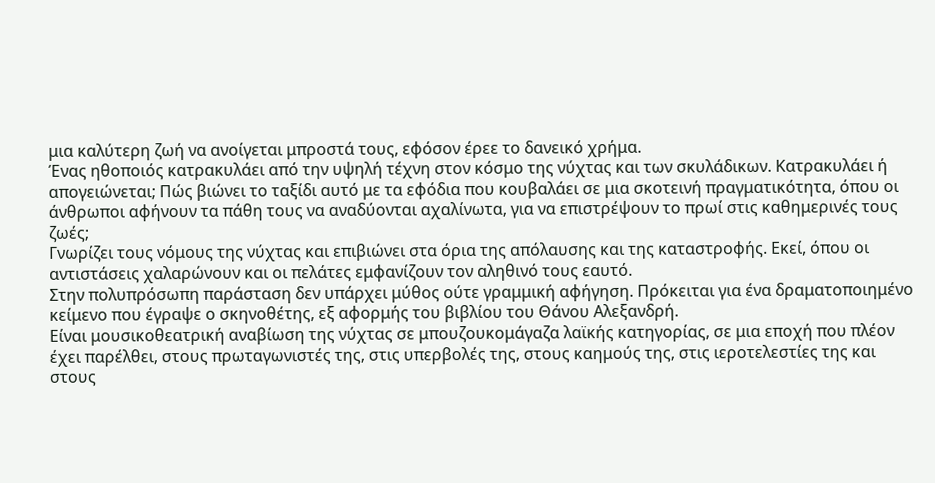μια καλύτερη ζωή να ανοίγεται μπροστά τους, εφόσον έρεε το δανεικό χρήμα.
Ένας ηθοποιός κατρακυλάει από την υψηλή τέχνη στον κόσμο της νύχτας και των σκυλάδικων. Κατρακυλάει ή απογειώνεται; Πώς βιώνει το ταξίδι αυτό με τα εφόδια που κουβαλάει σε μια σκοτεινή πραγματικότητα, όπου οι άνθρωποι αφήνουν τα πάθη τους να αναδύονται αχαλίνωτα, για να επιστρέψουν το πρωί στις καθημερινές τους ζωές;
Γνωρίζει τους νόμους της νύχτας και επιβιώνει στα όρια της απόλαυσης και της καταστροφής. Εκεί, όπου οι αντιστάσεις χαλαρώνουν και οι πελάτες εμφανίζουν τον αληθινό τους εαυτό.
Στην πολυπρόσωπη παράσταση δεν υπάρχει μύθος ούτε γραμμική αφήγηση. Πρόκειται για ένα δραματοποιημένο κείμενο που έγραψε ο σκηνοθέτης, εξ αφορμής του βιβλίου του Θάνου Αλεξανδρή.
Είναι μουσικοθεατρική αναβίωση της νύχτας σε μπουζουκομάγαζα λαϊκής κατηγορίας, σε μια εποχή που πλέον έχει παρέλθει, στους πρωταγωνιστές της, στις υπερβολές της, στους καημούς της, στις ιεροτελεστίες της και στους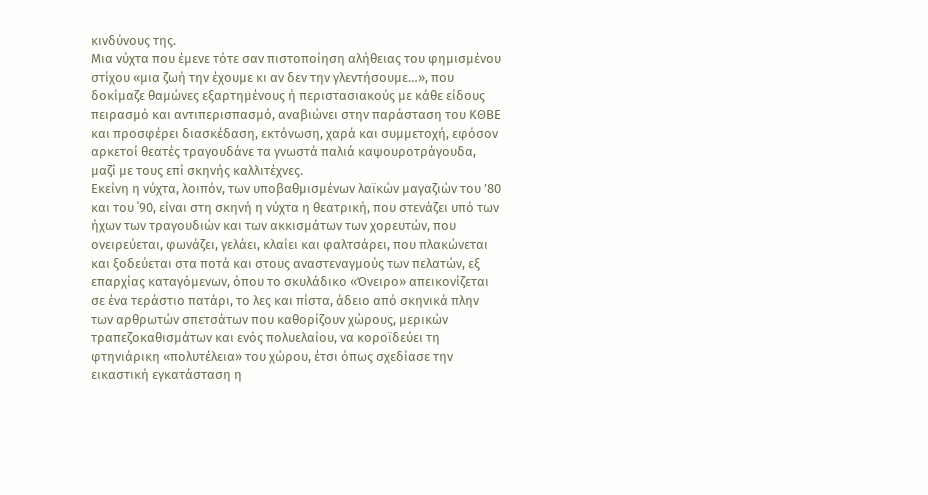κινδύνους της.
Μια νύχτα που έμενε τότε σαν πιστοποίηση αλήθειας του φημισμένου στίχου «μια ζωή την έχουμε κι αν δεν την γλεντήσουμε…», που δοκίμαζε θαμώνες εξαρτημένους ή περιστασιακούς με κάθε είδους πειρασμό και αντιπερισπασμό, αναβιώνει στην παράσταση του ΚΘΒΕ και προσφέρει διασκέδαση, εκτόνωση, χαρά και συμμετοχή, εφόσον αρκετοί θεατές τραγουδάνε τα γνωστά παλιά καψουροτράγουδα, μαζί με τους επί σκηνής καλλιτέχνες.
Εκείνη η νύχτα, λοιπόν, των υποβαθμισμένων λαϊκών μαγαζιών του ’80 και του ΄90, είναι στη σκηνή η νύχτα η θεατρική, που στενάζει υπό των ήχων των τραγουδιών και των ακκισμάτων των χορευτών, που ονειρεύεται, φωνάζει, γελάει, κλαίει και φαλτσάρει, που πλακώνεται και ξοδεύεται στα ποτά και στους αναστεναγμούς των πελατών, εξ επαρχίας καταγόμενων, όπου το σκυλάδικο «Όνειρο» απεικονίζεται σε ένα τεράστιο πατάρι, το λες και πίστα, άδειο από σκηνικά πλην των αρθρωτών σπετσάτων που καθορίζουν χώρους, μερικών τραπεζοκαθισμάτων και ενός πολυελαίου, να κοροϊδεύει τη φτηνιάρικη «πολυτέλεια» του χώρου, έτσι όπως σχεδίασε την εικαστική εγκατάσταση η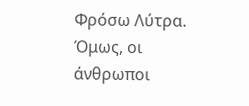Φρόσω Λύτρα.
Όμως, οι άνθρωποι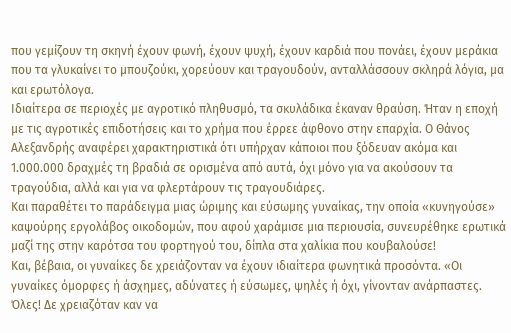που γεμίζουν τη σκηνή έχουν φωνή, έχουν ψυχή, έχουν καρδιά που πονάει, έχουν μεράκια που τα γλυκαίνει το μπουζούκι, χορεύουν και τραγουδούν, ανταλλάσσουν σκληρά λόγια, μα και ερωτόλογα.
Ιδιαίτερα σε περιοχές με αγροτικό πληθυσμό, τα σκυλάδικα έκαναν θραύση. Ήταν η εποχή με τις αγροτικές επιδοτήσεις και το χρήμα που έρρεε άφθονο στην επαρχία. Ο Θάνος Αλεξανδρής αναφέρει χαρακτηριστικά ότι υπήρχαν κάποιοι που ξόδευαν ακόμα και 1.000.000 δραχμές τη βραδιά σε ορισμένα από αυτά, όχι μόνο για να ακούσουν τα τραγούδια, αλλά και για να φλερτάρουν τις τραγουδιάρες.
Και παραθέτει το παράδειγμα μιας ώριμης και εύσωμης γυναίκας, την οποία «κυνηγούσε» καψούρης εργολάβος οικοδομών, που αφού χαράμισε μια περιουσία, συνευρέθηκε ερωτικά μαζί της στην καρότσα του φορτηγού του, δίπλα στα χαλίκια που κουβαλούσε!
Και, βέβαια, οι γυναίκες δε χρειάζονταν να έχουν ιδιαίτερα φωνητικά προσόντα. «Οι γυναίκες όμορφες ή άσχημες, αδύνατες ή εύσωμες, ψηλές ή όχι, γίνονταν ανάρπαστες. Όλες! Δε χρειαζόταν καν να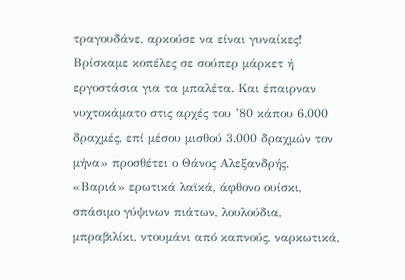τραγουδάνε, αρκούσε να είναι γυναίκες! Βρίσκαμε κοπέλες σε σούπερ μάρκετ ή εργοστάσια για τα μπαλέτα. Και έπαιρναν νυχτοκάματο στις αρχές του ’80 κάπου 6.000 δραχμές, επί μέσου μισθού 3.000 δραχμών τον μήνα» προσθέτει ο Θάνος Αλεξανδρής.
«Βαριά» ερωτικά λαϊκά, άφθονο ουίσκι, σπάσιμο γύψινων πιάτων, λουλούδια, μπραβιλίκι, ντουμάνι από καπνούς, ναρκωτικά,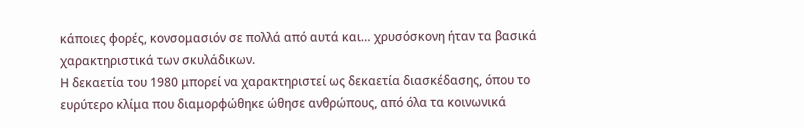κάποιες φορές, κονσομασιόν σε πολλά από αυτά και… χρυσόσκονη ήταν τα βασικά χαρακτηριστικά των σκυλάδικων.
Η δεκαετία του 1980 μπορεί να χαρακτηριστεί ως δεκαετία διασκέδασης, όπου το ευρύτερο κλίμα που διαμορφώθηκε ώθησε ανθρώπους, από όλα τα κοινωνικά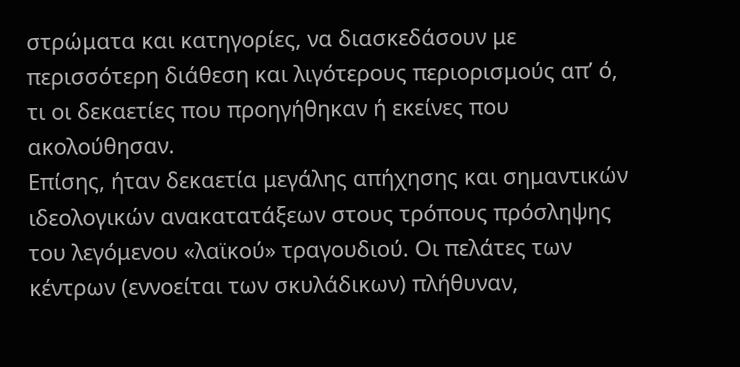στρώματα και κατηγορίες, να διασκεδάσουν με περισσότερη διάθεση και λιγότερους περιορισμούς απ’ ό, τι οι δεκαετίες που προηγήθηκαν ή εκείνες που ακολούθησαν.
Επίσης, ήταν δεκαετία μεγάλης απήχησης και σημαντικών ιδεολογικών ανακατατάξεων στους τρόπους πρόσληψης του λεγόμενου «λαϊκού» τραγουδιού. Οι πελάτες των κέντρων (εννοείται των σκυλάδικων) πλήθυναν,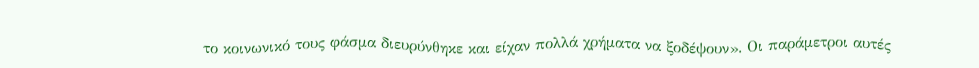το κοινωνικό τους φάσμα διευρύνθηκε και είχαν πολλά χρήματα να ξοδέψουν». Οι παράμετροι αυτές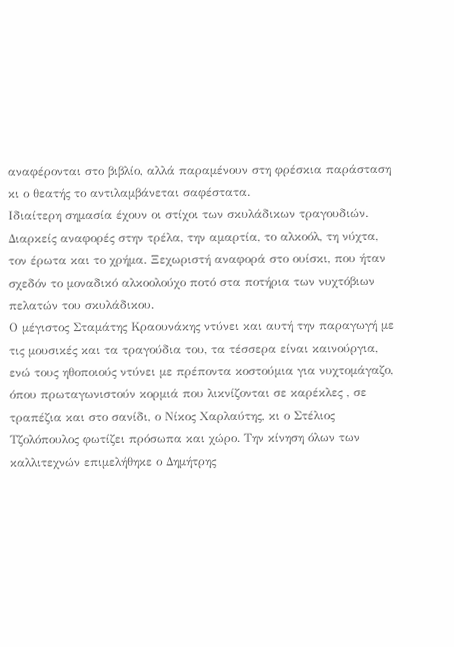αναφέρονται στο βιβλίο, αλλά παραμένουν στη φρέσκια παράσταση κι ο θεατής το αντιλαμβάνεται σαφέστατα.
Ιδιαίτερη σημασία έχουν οι στίχοι των σκυλάδικων τραγουδιών. Διαρκείς αναφορές στην τρέλα, την αμαρτία, το αλκοόλ, τη νύχτα, τον έρωτα και το χρήμα. Ξεχωριστή αναφορά στο ουίσκι, που ήταν σχεδόν το μοναδικό αλκοολούχο ποτό στα ποτήρια των νυχτόβιων πελατών του σκυλάδικου.
Ο μέγιστος Σταμάτης Κραουνάκης ντύνει και αυτή την παραγωγή με τις μουσικές και τα τραγούδια του, τα τέσσερα είναι καινούργια, ενώ τους ηθοποιούς ντύνει με πρέποντα κοστούμια για νυχτομάγαζο, όπου πρωταγωνιστούν κορμιά που λικνίζονται σε καρέκλες , σε τραπέζια και στο σανίδι, ο Νίκος Χαρλαύτης, κι ο Στέλιος Τζολόπουλος φωτίζει πρόσωπα και χώρο. Την κίνηση όλων των καλλιτεχνών επιμελήθηκε ο Δημήτρης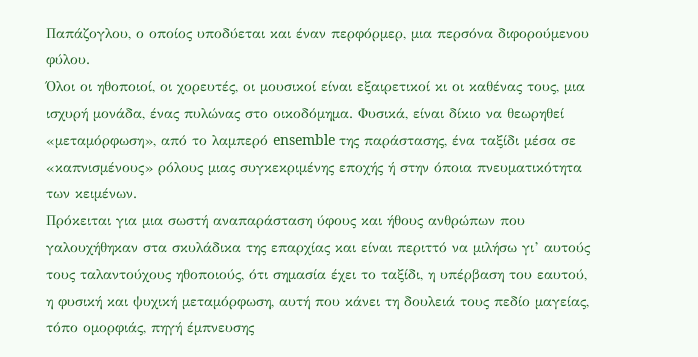Παπάζογλου, ο οποίος υποδύεται και έναν περφόρμερ, μια περσόνα διφορούμενου φύλου.
Όλοι οι ηθοποιοί, οι χορευτές, οι μουσικοί είναι εξαιρετικοί κι οι καθένας τους, μια ισχυρή μονάδα, ένας πυλώνας στο οικοδόμημα. Φυσικά, είναι δίκιο να θεωρηθεί «μεταμόρφωση», από το λαμπερό ensemble της παράστασης, ένα ταξίδι μέσα σε «καπνισμένους» ρόλους μιας συγκεκριμένης εποχής ή στην όποια πνευματικότητα των κειμένων.
Πρόκειται για μια σωστή αναπαράσταση ύφους και ήθους ανθρώπων που γαλουχήθηκαν στα σκυλάδικα της επαρχίας και είναι περιττό να μιλήσω γι’ αυτούς τους ταλαντούχους ηθοποιούς, ότι σημασία έχει το ταξίδι, η υπέρβαση του εαυτού, η φυσική και ψυχική μεταμόρφωση, αυτή που κάνει τη δουλειά τους πεδίο μαγείας, τόπο ομορφιάς, πηγή έμπνευσης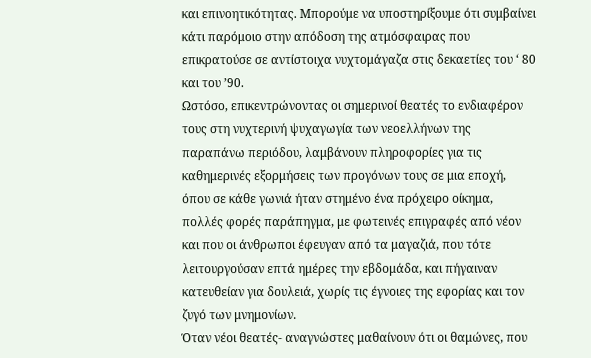και επινοητικότητας. Μπορούμε να υποστηρίξουμε ότι συμβαίνει κάτι παρόμοιο στην απόδοση της ατμόσφαιρας που επικρατούσε σε αντίστοιχα νυχτομάγαζα στις δεκαετίες του ‘ 80 και του ’90.
Ωστόσο, επικεντρώνοντας οι σημερινοί θεατές το ενδιαφέρον τους στη νυχτερινή ψυχαγωγία των νεοελλήνων της παραπάνω περιόδου, λαμβάνουν πληροφορίες για τις καθημερινές εξορμήσεις των προγόνων τους σε μια εποχή, όπου σε κάθε γωνιά ήταν στημένο ένα πρόχειρο οίκημα, πολλές φορές παράπηγμα, με φωτεινές επιγραφές από νέον και που οι άνθρωποι έφευγαν από τα μαγαζιά, που τότε λειτουργούσαν επτά ημέρες την εβδομάδα, και πήγαιναν κατευθείαν για δουλειά, χωρίς τις έγνοιες της εφορίας και τον ζυγό των μνημονίων.
Όταν νέοι θεατές- αναγνώστες μαθαίνουν ότι οι θαμώνες, που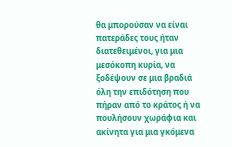θα μπορούσαν να είναι πατεράδες τους ήταν διατεθειμένοι, για μια μεσόκοπη κυρία, να ξοδέψουν σε μια βραδιά όλη την επιδότηση που πήραν από το κράτος ή να πουλήσουν χωράφια και ακίνητα για μια γκόμενα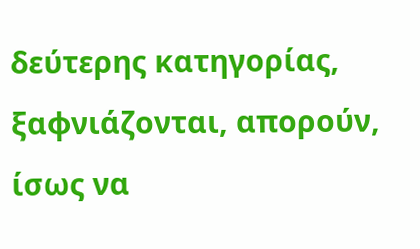δεύτερης κατηγορίας, ξαφνιάζονται, απορούν, ίσως να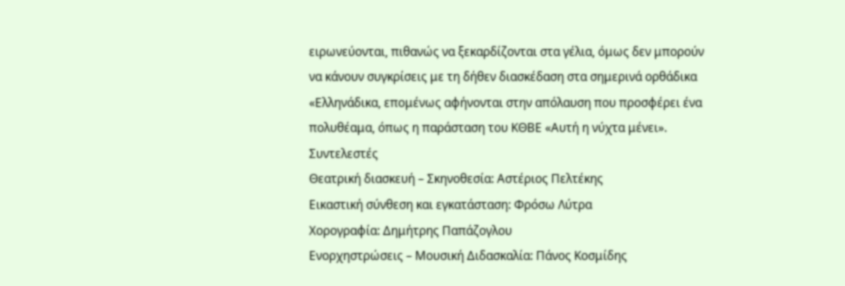ειρωνεύονται, πιθανώς να ξεκαρδίζονται στα γέλια, όμως δεν μπορούν να κάνουν συγκρίσεις με τη δήθεν διασκέδαση στα σημερινά ορθάδικα «Ελληνάδικα, επομένως αφήνονται στην απόλαυση που προσφέρει ένα πολυθέαμα, όπως η παράσταση του ΚΘΒΕ «Αυτή η νύχτα μένει».
Συντελεστές
Θεατρική διασκευή – Σκηνοθεσία: Αστέριος Πελτέκης
Εικαστική σύνθεση και εγκατάσταση: Φρόσω Λύτρα
Χορογραφία: Δημήτρης Παπάζογλου
Ενορχηστρώσεις – Μουσική Διδασκαλία: Πάνος Κοσμίδης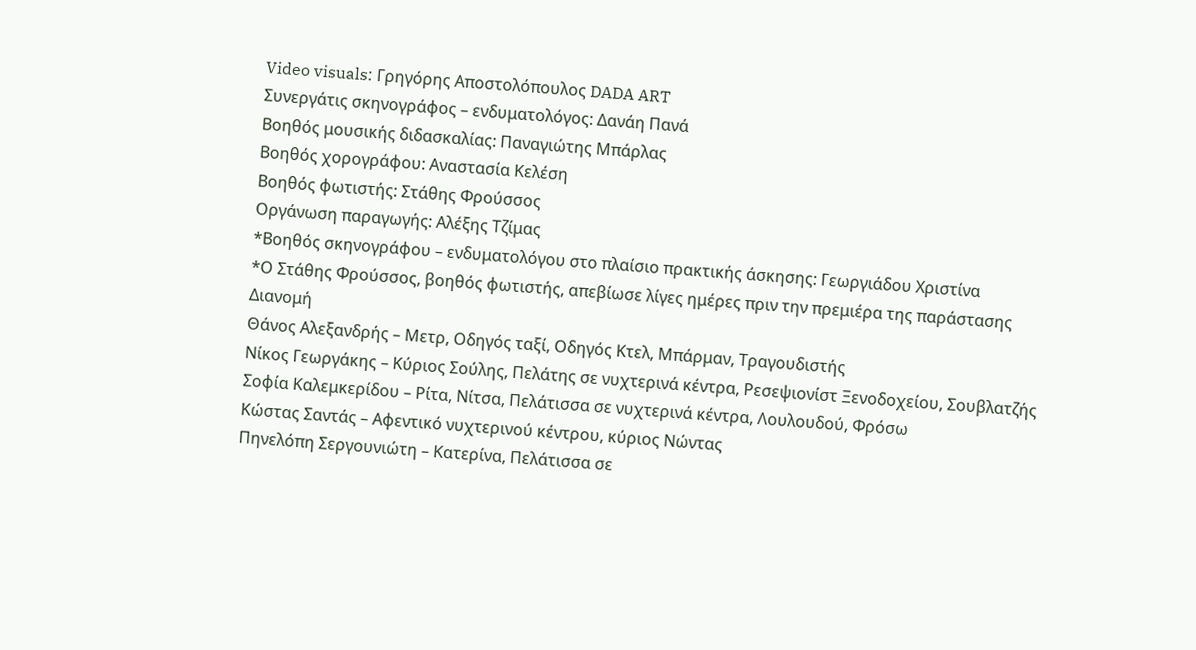Video visuals: Γρηγόρης Αποστολόπουλος DADA ART
Συνεργάτις σκηνογράφος – ενδυματολόγος: Δανάη Πανά
Βοηθός μουσικής διδασκαλίας: Παναγιώτης Μπάρλας
Βοηθός χορογράφου: Αναστασία Κελέση
Βοηθός φωτιστής: Στάθης Φρούσσος
Οργάνωση παραγωγής: Αλέξης Τζίμας
*Βοηθός σκηνογράφου – ενδυματολόγου στο πλαίσιο πρακτικής άσκησης: Γεωργιάδου Χριστίνα
*Ο Στάθης Φρούσσος, βοηθός φωτιστής, απεβίωσε λίγες ημέρες πριν την πρεμιέρα της παράστασης
Διανομή
Θάνος Αλεξανδρής – Μετρ, Οδηγός ταξί, Οδηγός Κτελ, Μπάρμαν, Τραγουδιστής
Νίκος Γεωργάκης – Κύριος Σούλης, Πελάτης σε νυχτερινά κέντρα, Ρεσεψιονίστ Ξενοδοχείου, Σουβλατζής
Σοφία Καλεμκερίδου – Ρίτα, Νίτσα, Πελάτισσα σε νυχτερινά κέντρα, Λουλουδού, Φρόσω
Κώστας Σαντάς – Αφεντικό νυχτερινού κέντρου, κύριος Νώντας
Πηνελόπη Σεργουνιώτη – Κατερίνα, Πελάτισσα σε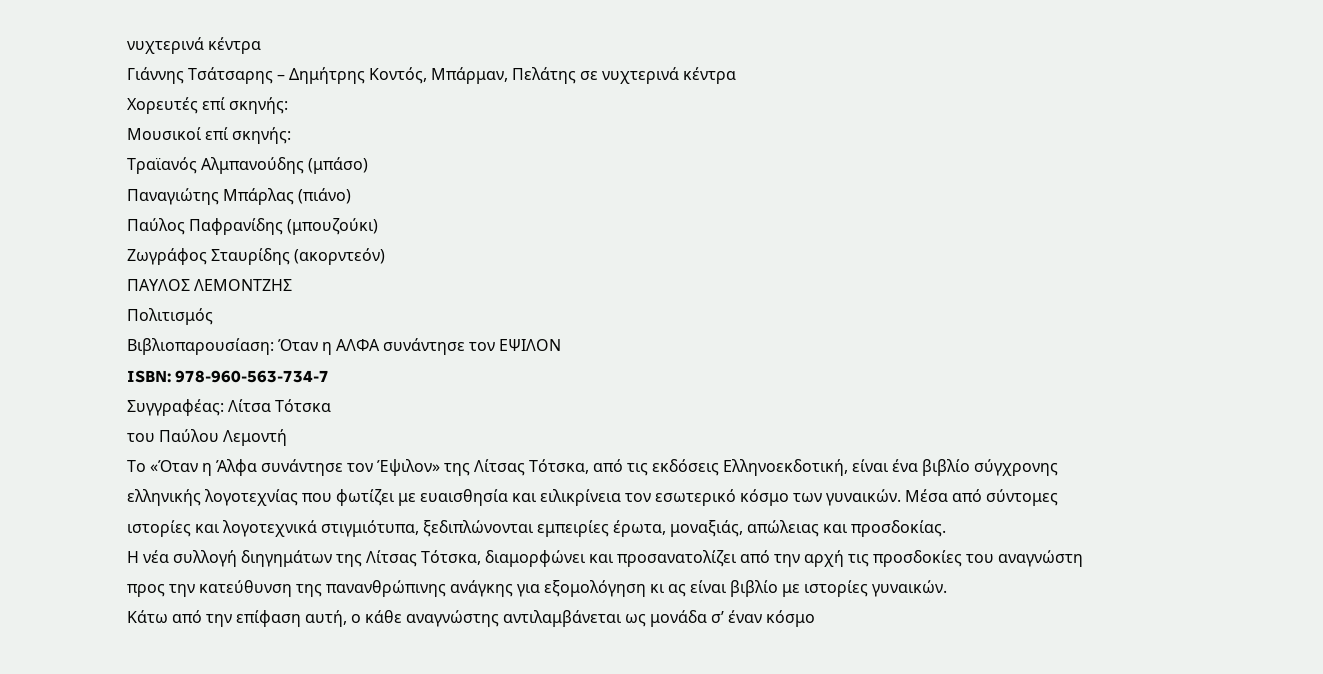νυχτερινά κέντρα
Γιάννης Τσάτσαρης – Δημήτρης Κοντός, Μπάρμαν, Πελάτης σε νυχτερινά κέντρα
Χορευτές επί σκηνής:
Μουσικοί επί σκηνής:
Τραϊανός Αλμπανούδης (μπάσο)
Παναγιώτης Μπάρλας (πιάνο)
Παύλος Παφρανίδης (μπουζούκι)
Ζωγράφος Σταυρίδης (ακορντεόν)
ΠΑΥΛΟΣ ΛΕΜΟΝΤΖΗΣ
Πολιτισμός
Βιβλιοπαρουσίαση: Όταν η ΑΛΦΑ συνάντησε τον ΕΨΙΛΟΝ
ISBN: 978-960-563-734-7
Συγγραφέας: Λίτσα Τότσκα
του Παύλου Λεμοντή
Το «Όταν η Άλφα συνάντησε τον Έψιλον» της Λίτσας Τότσκα, από τις εκδόσεις Ελληνοεκδοτική, είναι ένα βιβλίο σύγχρονης ελληνικής λογοτεχνίας που φωτίζει με ευαισθησία και ειλικρίνεια τον εσωτερικό κόσμο των γυναικών. Μέσα από σύντομες ιστορίες και λογοτεχνικά στιγμιότυπα, ξεδιπλώνονται εμπειρίες έρωτα, μοναξιάς, απώλειας και προσδοκίας.
Η νέα συλλογή διηγημάτων της Λίτσας Τότσκα, διαμορφώνει και προσανατολίζει από την αρχή τις προσδοκίες του αναγνώστη προς την κατεύθυνση της πανανθρώπινης ανάγκης για εξομολόγηση κι ας είναι βιβλίο με ιστορίες γυναικών.
Κάτω από την επίφαση αυτή, ο κάθε αναγνώστης αντιλαμβάνεται ως μονάδα σ’ έναν κόσμο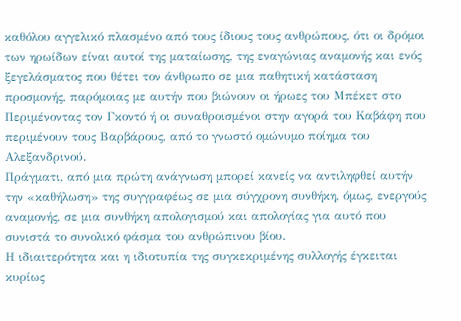καθόλου αγγελικό πλασμένο από τους ίδιους τους ανθρώπους, ότι οι δρόμοι των ηρωίδων είναι αυτοί της ματαίωσης, της εναγώνιας αναμονής και ενός ξεγελάσματος που θέτει τον άνθρωπο σε μια παθητική κατάσταση προσμονής, παρόμοιας με αυτήν που βιώνουν οι ήρωες του Μπέκετ στο Περιμένοντας τον Γκοντό ή οι συναθροισμένοι στην αγορά του Καβάφη που περιμένουν τους Βαρβάρους, από το γνωστό ομώνυμο ποίημα του Αλεξανδρινού.
Πράγματι, από μια πρώτη ανάγνωση μπορεί κανείς να αντιληφθεί αυτήν την «καθήλωση» της συγγραφέως σε μια σύγχρονη συνθήκη, όμως, ενεργούς αναμονής, σε μια συνθήκη απολογισμού και απολογίας για αυτό που συνιστά το συνολικό φάσμα του ανθρώπινου βίου.
Η ιδιαιτερότητα και η ιδιοτυπία της συγκεκριμένης συλλογής έγκειται κυρίως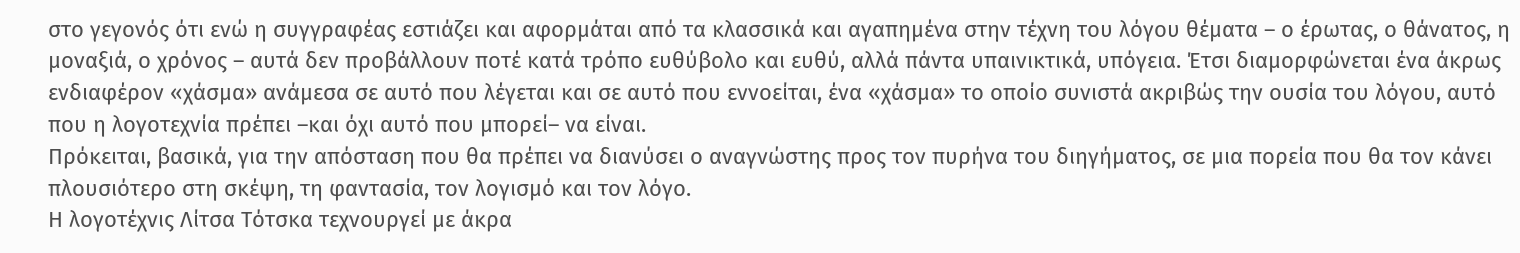στο γεγονός ότι ενώ η συγγραφέας εστιάζει και αφορμάται από τα κλασσικά και αγαπημένα στην τέχνη του λόγου θέματα – ο έρωτας, ο θάνατος, η μοναξιά, ο χρόνος – αυτά δεν προβάλλουν ποτέ κατά τρόπο ευθύβολο και ευθύ, αλλά πάντα υπαινικτικά, υπόγεια. Έτσι διαμορφώνεται ένα άκρως ενδιαφέρον «χάσμα» ανάμεσα σε αυτό που λέγεται και σε αυτό που εννοείται, ένα «χάσμα» το οποίο συνιστά ακριβώς την ουσία του λόγου, αυτό που η λογοτεχνία πρέπει –και όχι αυτό που μπορεί– να είναι.
Πρόκειται, βασικά, για την απόσταση που θα πρέπει να διανύσει ο αναγνώστης προς τον πυρήνα του διηγήματος, σε μια πορεία που θα τον κάνει πλουσιότερο στη σκέψη, τη φαντασία, τον λογισμό και τον λόγο.
Η λογοτέχνις Λίτσα Τότσκα τεχνουργεί με άκρα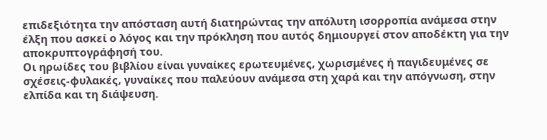επιδεξιότητα την απόσταση αυτή διατηρώντας την απόλυτη ισορροπία ανάμεσα στην έλξη που ασκεί ο λόγος και την πρόκληση που αυτός δημιουργεί στον αποδέκτη για την αποκρυπτογράφησή του.
Οι ηρωίδες του βιβλίου είναι γυναίκες ερωτευμένες, χωρισμένες ή παγιδευμένες σε σχέσεις-φυλακές, γυναίκες που παλεύουν ανάμεσα στη χαρά και την απόγνωση, στην ελπίδα και τη διάψευση.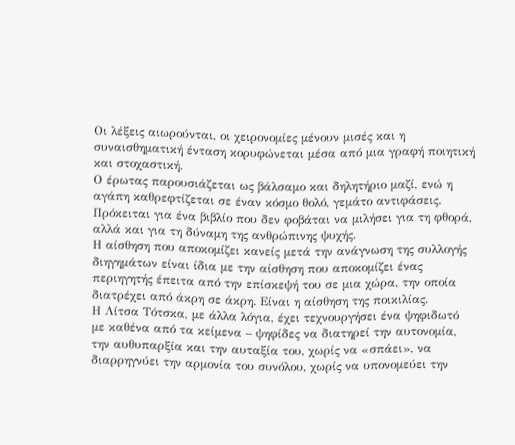Οι λέξεις αιωρούνται, οι χειρονομίες μένουν μισές και η συναισθηματική ένταση κορυφώνεται μέσα από μια γραφή ποιητική και στοχαστική.
Ο έρωτας παρουσιάζεται ως βάλσαμο και δηλητήριο μαζί, ενώ η αγάπη καθρεφτίζεται σε έναν κόσμο θολό, γεμάτο αντιφάσεις. Πρόκειται για ένα βιβλίο που δεν φοβάται να μιλήσει για τη φθορά, αλλά και για τη δύναμη της ανθρώπινης ψυχής.
Η αίσθηση που αποκομίζει κανείς μετά την ανάγνωση της συλλογής διηγημάτων είναι ίδια με την αίσθηση που αποκομίζει ένας περιηγητής έπειτα από την επίσκεψή του σε μια χώρα, την οποία διατρέχει από άκρη σε άκρη. Είναι η αίσθηση της ποικιλίας.
Η Λίτσα Τότσκα, με άλλα λόγια, έχει τεχνουργήσει ένα ψηφιδωτό με καθένα από τα κείμενα – ψηφίδες να διατηρεί την αυτονομία, την αυθυπαρξία και την αυταξία του, χωρίς να «σπάει», να διαρρηγνύει την αρμονία του συνόλου, χωρίς να υπονομεύει την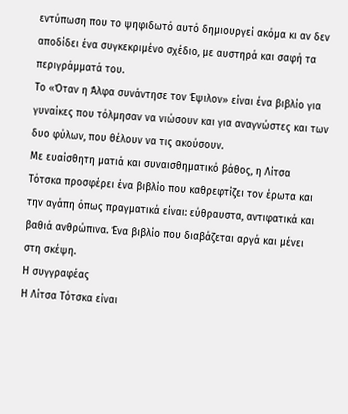εντύπωση που το ψηφιδωτό αυτό δημιουργεί ακόμα κι αν δεν αποδίδει ένα συγκεκριμένο σχέδιο, με αυστηρά και σαφή τα περιγράμματά του.
Το «Όταν η Άλφα συνάντησε τον Έψιλον» είναι ένα βιβλίο για γυναίκες που τόλμησαν να νιώσουν και για αναγνώστες και των δυο φύλων, που θέλουν να τις ακούσουν.
Με ευαίσθητη ματιά και συναισθηματικό βάθος, η Λίτσα Τότσκα προσφέρει ένα βιβλίο που καθρεφτίζει τον έρωτα και την αγάπη όπως πραγματικά είναι: εύθραυστα, αντιφατικά και βαθιά ανθρώπινα. Ένα βιβλίο που διαβάζεται αργά και μένει στη σκέψη.
Η συγγραφέας
Η Λίτσα Τότσκα είναι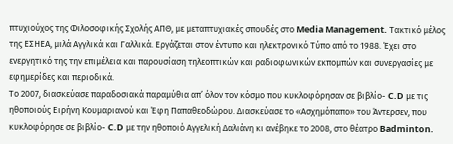πτυχιούχος της Φιλοσοφικής Σχολής ΑΠΘ, με μεταπτυχιακές σπουδές στο Media Management. Τακτικό μέλος της ΕΣΗΕΑ, μιλά Αγγλικά και Γαλλικά. Εργάζεται στον έντυπο και ηλεκτρονικό Τύπο από το 1988. Έχει στο ενεργητικό της την επιμέλεια και παρουσίαση τηλεοπτικών και ραδιοφωνικών εκπομπών και συνεργασίες με εφημερίδες και περιοδικά.
Το 2007, διασκεύασε παραδοσιακά παραμύθια απ’ όλον τον κόσμο που κυκλοφόρησαν σε βιβλίο- C.D με τις ηθοποιούς Ειρήνη Κουμαριανού και Έφη Παπαθεοδώρου. Διασκεύασε το «Ασχημόπαπο» του Άντερσεν, που κυκλοφόρησε σε βιβλίο- C.D με την ηθοποιό Αγγελική Δαλιάνη κι ανέβηκε το 2008, στο θέατρο Badminton.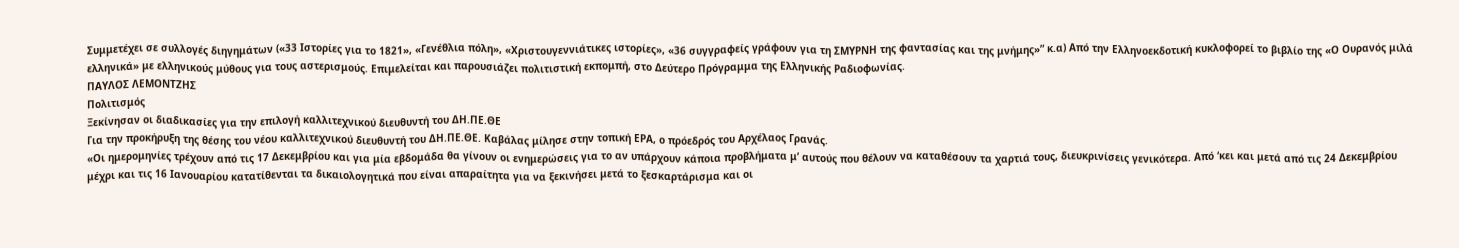Συμμετέχει σε συλλογές διηγημάτων («33 Ιστορίες για το 1821», «Γενέθλια πόλη», «Χριστουγεννιάτικες ιστορίες», «36 συγγραφείς γράφουν για τη ΣΜΥΡΝΗ της φαντασίας και της μνήμης»” κ.α) Από την Ελληνοεκδοτική κυκλοφορεί το βιβλίο της «Ο Ουρανός μιλά ελληνικά» με ελληνικούς μύθους για τους αστερισμούς. Επιμελείται και παρουσιάζει πολιτιστική εκπομπή, στο Δεύτερο Πρόγραμμα της Ελληνικής Ραδιοφωνίας.
ΠΑΥΛΟΣ ΛΕΜΟΝΤΖΗΣ
Πολιτισμός
Ξεκίνησαν οι διαδικασίες για την επιλογή καλλιτεχνικού διευθυντή του ΔΗ.ΠΕ.ΘΕ
Για την προκήρυξη της θέσης του νέου καλλιτεχνικού διευθυντή του ΔΗ.ΠΕ.ΘΕ. Καβάλας μίλησε στην τοπική ΕΡΑ, ο πρόεδρός του Αρχέλαος Γρανάς.
«Οι ημερομηνίες τρέχουν από τις 17 Δεκεμβρίου και για μία εβδομάδα θα γίνουν οι ενημερώσεις για το αν υπάρχουν κάποια προβλήματα μ’ αυτούς που θέλουν να καταθέσουν τα χαρτιά τους, διευκρινίσεις γενικότερα. Από ‘κει και μετά από τις 24 Δεκεμβρίου μέχρι και τις 16 Ιανουαρίου κατατίθενται τα δικαιολογητικά που είναι απαραίτητα για να ξεκινήσει μετά το ξεσκαρτάρισμα και οι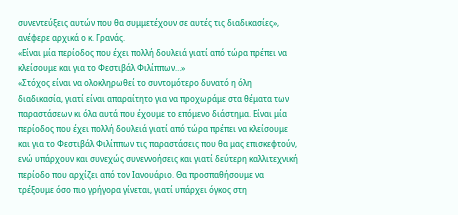συνεντεύξεις αυτών που θα συμμετέχουν σε αυτές τις διαδικασίες», ανέφερε αρχικά ο κ. Γρανάς.
«Είναι μία περίοδος που έχει πολλή δουλειά γιατί από τώρα πρέπει να κλείσουμε και για το Φεστιβάλ Φιλίππων…»
«Στόχος είναι να ολοκληρωθεί το συντομότερο δυνατό η όλη διαδικασία, γιατί είναι απαραίτητο για να προχωράμε στα θέματα των παραστάσεων κι όλα αυτά που έχουμε το επόμενο διάστημα. Είναι μία περίοδος που έχει πολλή δουλειά γιατί από τώρα πρέπει να κλείσουμε και για το Φεστιβάλ Φιλίππων τις παραστάσεις που θα μας επισκεφτούν, ενώ υπάρχουν και συνεχώς συνεννοήσεις και γιατί δεύτερη καλλιτεχνική περίοδο που αρχίζει από τον Ιανουάριο. Θα προσπαθήσουμε να τρέξουμε όσο πιο γρήγορα γίνεται, γιατί υπάρχει όγκος στη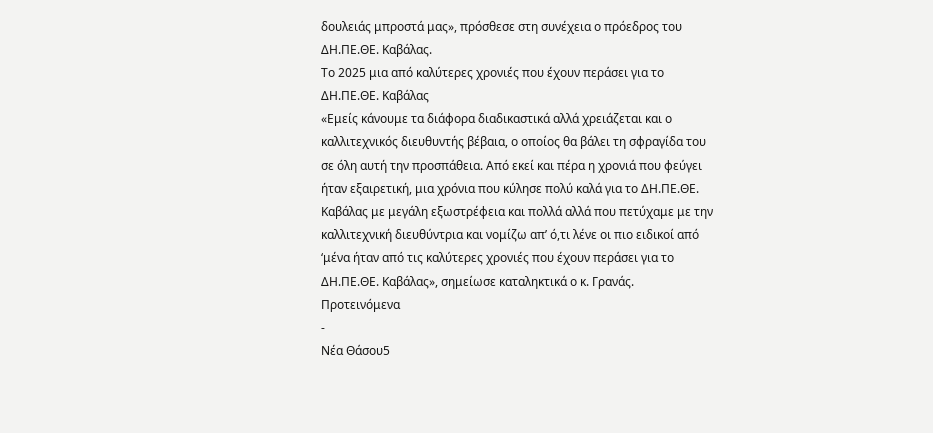δουλειάς μπροστά μας», πρόσθεσε στη συνέχεια ο πρόεδρος του ΔΗ.ΠΕ.ΘΕ. Καβάλας.
Το 2025 μια από καλύτερες χρονιές που έχουν περάσει για το ΔΗ.ΠΕ.ΘΕ. Καβάλας
«Εμείς κάνουμε τα διάφορα διαδικαστικά αλλά χρειάζεται και ο καλλιτεχνικός διευθυντής βέβαια, ο οποίος θα βάλει τη σφραγίδα του σε όλη αυτή την προσπάθεια. Από εκεί και πέρα η χρονιά που φεύγει ήταν εξαιρετική, μια χρόνια που κύλησε πολύ καλά για το ΔΗ.ΠΕ.ΘΕ. Καβάλας με μεγάλη εξωστρέφεια και πολλά αλλά που πετύχαμε με την καλλιτεχνική διευθύντρια και νομίζω απ’ ό,τι λένε οι πιο ειδικοί από ‘μένα ήταν από τις καλύτερες χρονιές που έχουν περάσει για το ΔΗ.ΠΕ.ΘΕ. Καβάλας», σημείωσε καταληκτικά ο κ. Γρανάς.
Προτεινόμενα
-
Νέα Θάσου5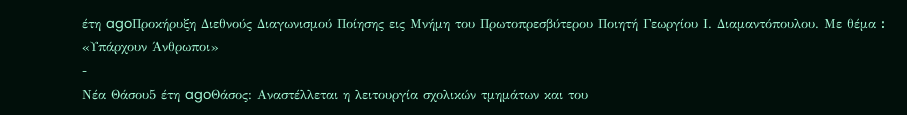έτη agoΠροκήρυξη Διεθνούς Διαγωνισμού Ποίησης εις Μνήμη του Πρωτοπρεσβύτερου Ποιητή Γεωργίου Ι. Διαμαντόπουλου. Με θέμα ꓽ «Υπάρχουν Άνθρωποι»
-
Νέα Θάσου5 έτη agoΘάσος: Αναστέλλεται η λειτουργία σχολικών τμημάτων και του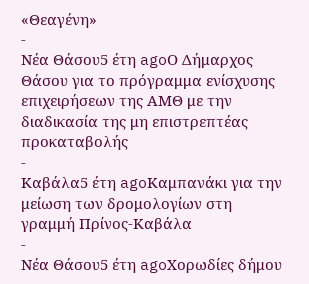«Θεαγένη»
-
Νέα Θάσου5 έτη agoΟ Δήμαρχος Θάσου για το πρόγραμμα ενίσχυσης επιχειρήσεων της ΑΜΘ με την διαδικασία της μη επιστρεπτέας προκαταβολής
-
Καβάλα5 έτη agoΚαμπανάκι για την μείωση των δρομολογίων στη γραμμή Πρίνος-Καβάλα
-
Νέα Θάσου5 έτη agoΧορωδίες δήμου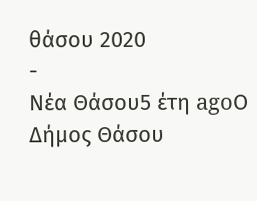θάσου 2020
-
Νέα Θάσου5 έτη agoΟ Δήμος Θάσου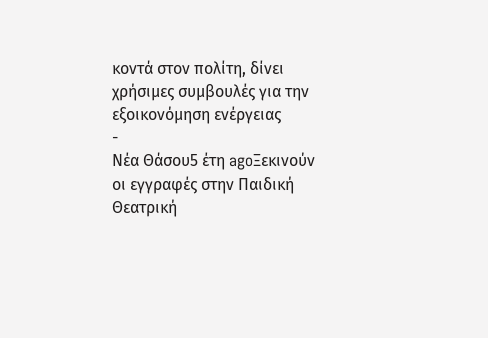κοντά στον πολίτη, δίνει χρήσιμες συμβουλές για την εξοικονόμηση ενέργειας
-
Νέα Θάσου5 έτη agoΞεκινούν οι εγγραφές στην Παιδική Θεατρική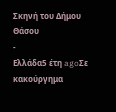Σκηνή του Δήμου Θάσου
-
Ελλάδα5 έτη agoΣε κακούργημα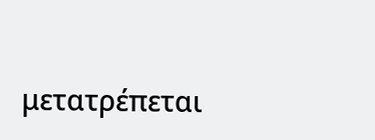μετατρέπεται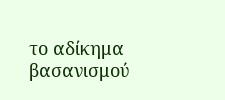το αδίκημα βασανισμού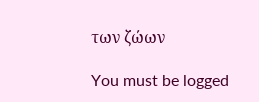των ζώων

You must be logged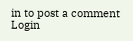in to post a comment Login